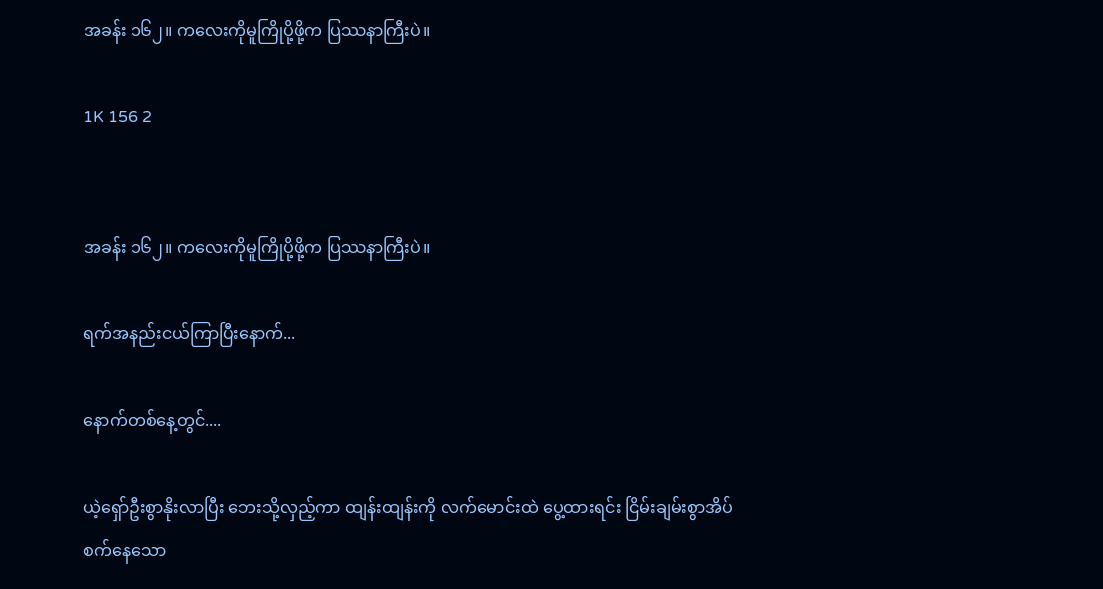အခန်း ၁၆၂။ ကလေးကိုမူကြိုပို့ဖို့က ပြဿနာကြီးပဲ။

1K 156 2


အခန်း ၁၆၂။ ကလေးကိုမူကြိုပို့ဖို့က ပြဿနာကြီးပဲ။

ရက်အနည်းငယ်ကြာပြီးနောက်...

နောက်တစ်နေ့တွင်....

ယဲ့ရှော်ဦးစွာနိုးလာပြီး ဘေးသို့လှည့်ကာ ထျန်းထျန်းကို လက်မောင်းထဲ ပွေ့ထားရင်း ငြိမ်းချမ်းစွာအိပ်စက်‌နေသော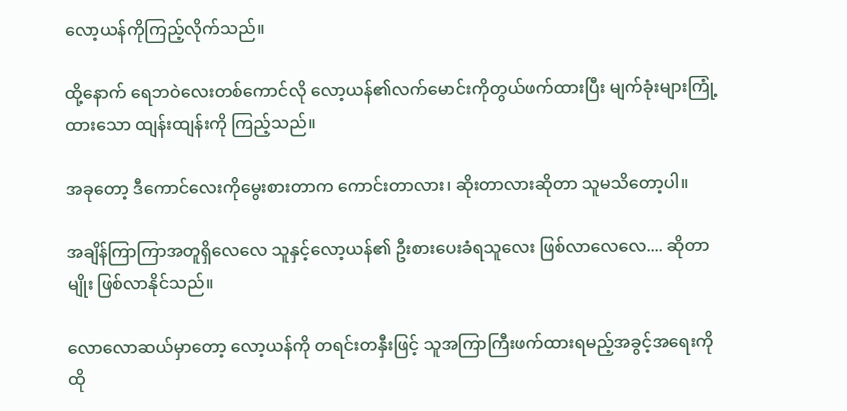လော့ယန်ကိုကြည့်လိုက်သည်။

ထို့နောက် ရေဘဝဲလေးတစ်ကောင်လို လော့ယန်၏လက်မောင်းကိုတွယ်ဖက်ထားပြီး မျက်ခုံးများကြုံ့ထားသော ထျန်းထျန်းကို ကြည့်သည်။

အခုတော့ ဒီကောင်လေးကိုမွေးစားတာက ကောင်းတာလား၊ ဆိုးတာလားဆိုတာ သူမသိတော့ပါ။

အချိန်ကြာကြာအတူရှိလေလေ သူနှင့်လော့ယန်၏ ဦးစားပေးခံရသူလေး ဖြစ်လာလေလေ.... ဆိုတာမျိုး ဖြစ်လာနိုင်သည်။

လောလောဆယ်မှာတော့ လော့ယန်ကို တရင်းတနှီးဖြင့် သူအကြာကြီးဖက်ထားရမည့်အခွင့်အရေးကို ထို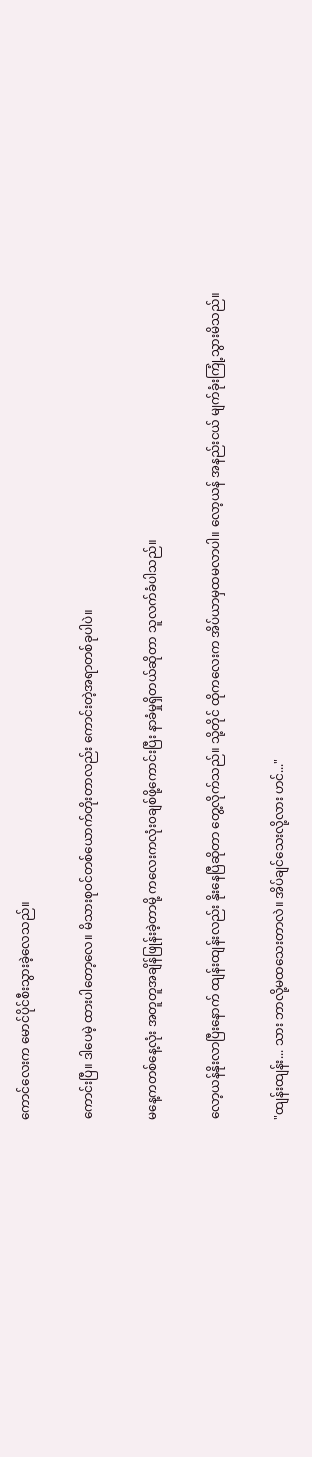ကောင်လေးက မောင်ပိုင်စီးသွားခဲ့လေသည်။

ကောင်းပြီ။ ဒါပေမဲ့ ထားပါတော့လေ။ မိသားစု၀င်တစ်ယောက်တိုးတာလည်း ကောင်းတဲ့အရာတစ်ခုပါပဲ။

မနေ့ကတစ်နေ့လုံး အတူတူအချိန်ဖြုန်းခဲ့တာမို့ ကလေးကလုံး၀ချစ်ဖို့ကောင်းပြီး နာခံမှုရှိတယ်ဆိုတာ သူလက်ခံပါသည်။

လော့ယန်နိုးလာပြီးနောက် ထျန်းထျန်းလည်း နိုးနေပြီဆိုတာ တွေ့လိုက်သည်။ သို့တိုင် ထိုကလေးက အိပ်ယာမှထမလာပါ။ လော့ယန် အနည်းငယ် မျက်ခုံးကြုံ့သွားမိသည်။

"ထျန်းထျန်း... သား ဘာလို့မထသေးတာလဲ။ အိပ်ချင်သေးလို့လား ဟင်..."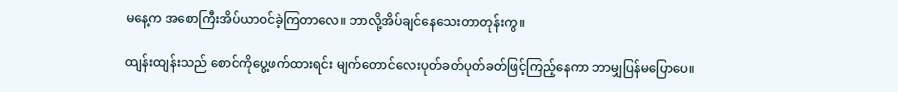မနေ့က အစောကြီးအိပ်ယာ၀င်ခဲ့ကြတာလေ။ ဘာလို့အိပ်ချင်နေသေးတာတုန်းကွ။

ထျန်းထျန်းသည် စောင်ကိုပွေ့ဖက်ထားရင်း မျက်တောင်လေးပုတ်ခတ်ပုတ်ခတ်ဖြင့်ကြည့်နေကာ ဘာမျှပြန်မပြောပေ။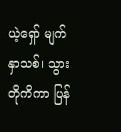ယဲ့ရှော် မျက်နှာသစ်၊ သွားတိုကိကာ ပြန်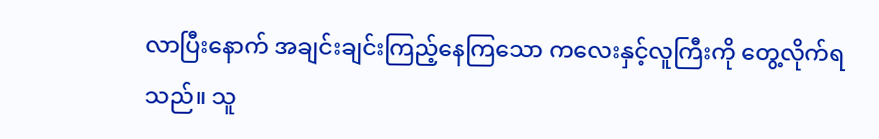လာပြီးနောက် အချင်းချင်းကြည့်နေကြသော ကလေးနှင့်လူကြီးကို တွေ့လိုက်ရသည်။ သူ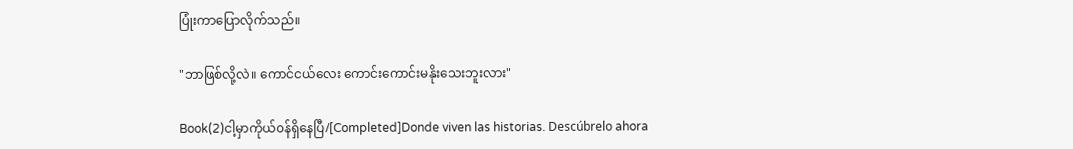ပြုံးကာပြောလိုက်သည်။

"ဘာဖြစ်လို့လဲ။ ကောင်ငယ်လေး ကောင်းကောင်းမနိုးသေးဘူးလား"

Book(2)ငါ့မှာကိုယ်၀န်ရှိနေပြီ/[Completed]Donde viven las historias. Descúbrelo ahora